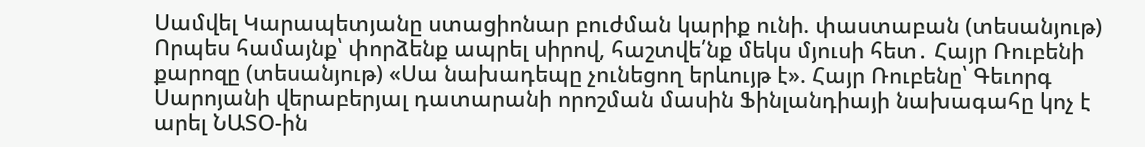Սամվել Կարապետյանը ստացիոնար բուժման կարիք ունի. փաստաբան (տեսանյութ) Որպես համայնք՝ փորձենք ապրել սիրով, հաշտվե՛նք մեկս մյուսի հետ․ Հայր Ռուբենի քարոզը (տեսանյութ) «Սա նախադեպը չունեցող երևույթ է». Հայր Ռուբենը՝ Գեւորգ Սարոյանի վերաբերյալ դատարանի որոշման մասին Ֆինլանդիայի նախագահը կոչ է արել ՆԱՏՕ-ին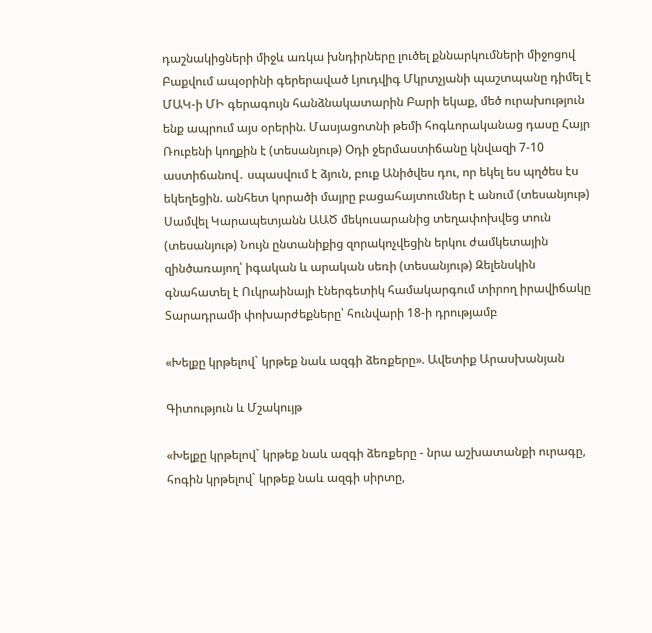դաշնակիցների միջև առկա խնդիրները լուծել քննարկումների միջոցով Բաքվում ապօրինի գերերաված Լյուդվիգ Մկրտչյանի պաշտպանը դիմել է ՄԱԿ-ի ՄԻ գերագույն հանձնակատարին Բարի եկաք, մեծ ուրախություն ենք ապրում այս օրերին. Մասյացոտնի թեմի հոգևորականաց դասը Հայր Ռուբենի կողքին է (տեսանյութ) Օդի ջերմաստիճանը կնվազի 7-10 աստիճանով․ սպասվում է ձյուն, բուք Անիծվես դու, որ եկել ես պղծես էս եկեղեցին. անհետ կորածի մայրը բացահայտումներ է անում (տեսանյութ) Սամվել Կարապետյանն ԱԱԾ մեկուսարանից տեղափոխվեց տուն (տեսանյութ) Նույն ընտանիքից զորակոչվեցին երկու ժամկետային զինծառայող՝ իգական և արական սեռի (տեսանյութ) Զելենսկին գնահատել է Ուկրաինայի էներգետիկ համակարգում տիրող իրավիճակը Տարադրամի փոխարժեքները՝ հունվարի 18-ի դրությամբ

«Խելքը կրթելով` կրթեք նաև ազգի ձեռքերը». Ավետիք Արասխանյան

Գիտություն և Մշակույթ

«Խելքը կրթելով` կրթեք նաև ազգի ձեռքերը - նրա աշխատանքի ուրագը, հոգին կրթելով` կրթեք նաև ազգի սիրտը,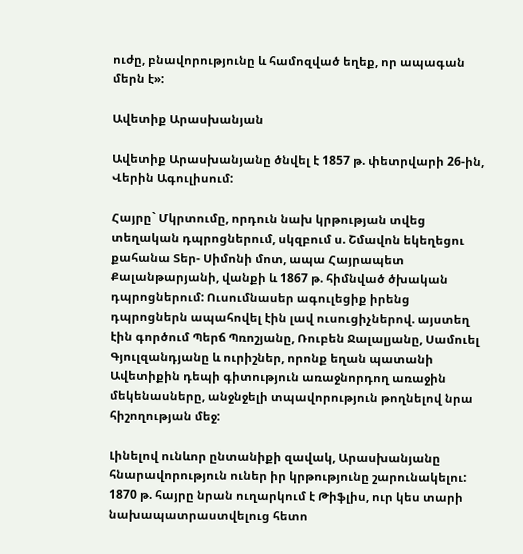ուժը, բնավորությունը և համոզված եղեք, որ ապագան մերն է»:

Ավետիք Արասխանյան

Ավետիք Արասխանյանը ծնվել է 1857 թ. փետրվարի 26-ին, Վերին Ագուլիսում:

Հայրը` Մկրտումը, որդուն նախ կրթության տվեց տեղական դպրոցներում, սկզբում ս. Շմավոն եկեղեցու քահանա Տեր- Սիմոնի մոտ, ապա Հայրապետ Քալանթարյանի, վանքի և 1867 թ. հիմնված ծխական դպրոցներում: Ուսումնասեր ագուլեցիք իրենց դպրոցներն ապահովել էին լավ ուսուցիչներով. այստեղ էին գործում Պերճ Պռոշյանը, Ռուբեն Ջալալյանը, Սամուել Գյուլզանդյանը և ուրիշներ, որոնք եղան պատանի Ավետիքին դեպի գիտություն առաջնորդող առաջին մեկենասները, անջնջելի տպավորություն թողնելով նրա հիշողության մեջ:

Լինելով ունևոր ընտանիքի զավակ, Արասխանյանը հնարավորություն ուներ իր կրթությունը շարունակելու: 1870 թ. հայրը նրան ուղարկում է Թիֆլիս, ուր կես տարի նախապատրաստվելուց հետո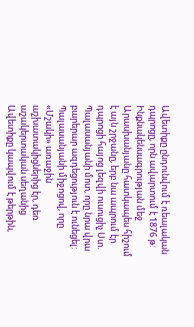Ավետիքը ընդունվում է ռեալական դպրոցը, որն ավարտում է 1876 թ: Ինքնակենսագրության մեջ Արասխանյանը հատկապես հիշում է այն շրջանը, երբ նա ապրում էր դպրոցի հայոց լեզվի ուսուցիչ Ստ. Պալասանյանի մոտ, որը նրա վրա բարերար ազդեցություն է ունեցել: Պալասանյանի միջոցով, որը «Մշակի» առաջին աշխատակիցներից էր, դեռ աշակերտական սեղանից Ավետիքը կապվում է թերթին,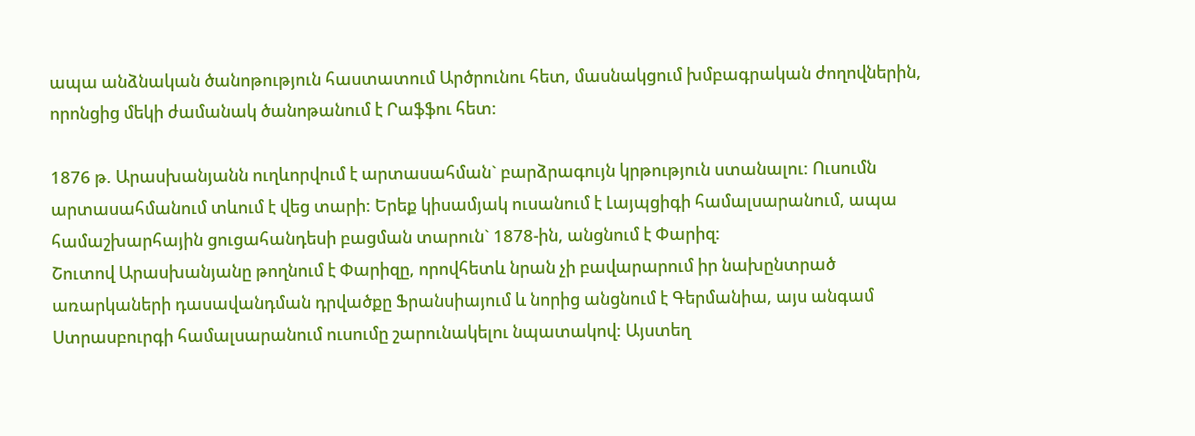ապա անձնական ծանոթություն հաստատում Արծրունու հետ, մասնակցում խմբագրական ժողովներին, որոնցից մեկի ժամանակ ծանոթանում է Րաֆֆու հետ:

1876 թ. Արասխանյանն ուղևորվում է արտասահման` բարձրագույն կրթություն ստանալու: Ուսումն արտասահմանում տևում է վեց տարի: Երեք կիսամյակ ուսանում է Լայպցիգի համալսարանում, ապա համաշխարհային ցուցահանդեսի բացման տարուն` 1878-ին, անցնում է Փարիզ:
Շուտով Արասխանյանը թողնում է Փարիզը, որովհետև նրան չի բավարարում իր նախընտրած առարկաների դասավանդման դրվածքը Ֆրանսիայում և նորից անցնում է Գերմանիա, այս անգամ Ստրասբուրգի համալսարանում ուսումը շարունակելու նպատակով: Այստեղ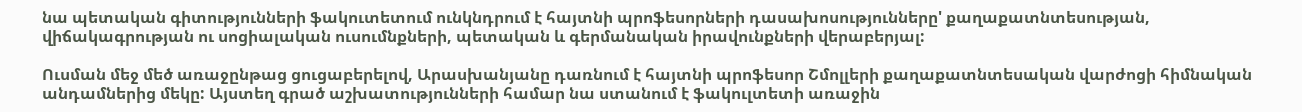նա պետական գիտությունների ֆակուտետում ունկնդրում է հայտնի պրոֆեսորների դասախոսությունները' քաղաքատնտեսության, վիճակագրության ու սոցիալական ուսումնքների, պետական և գերմանական իրավունքների վերաբերյալ:

Ուսման մեջ մեծ առաջընթաց ցուցաբերելով, Արասխանյանը դառնում է հայտնի պրոֆեսոր Շմոլլերի քաղաքատնտեսական վարժոցի հիմնական անդամներից մեկը: Այստեղ գրած աշխատությունների համար նա ստանում է ֆակուլտետի առաջին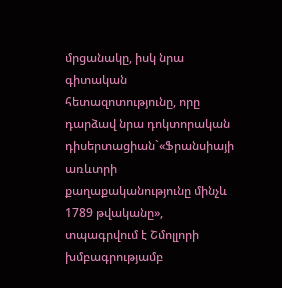մրցանակը, իսկ նրա գիտական հետազոտությունը, որը դարձավ նրա դոկտորական դիսերտացիան`«Ֆրանսիայի առևտրի քաղաքականությունը մինչև 1789 թվականը», տպագրվում է Շմոլլորի խմբագրությամբ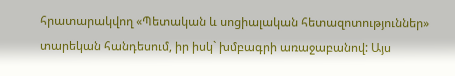հրատարակվող «Պետական և սոցիալական հետազոտություններ» տարեկան հանդեսում, իր իսկ` խմբագրի առաջաբանով: Այս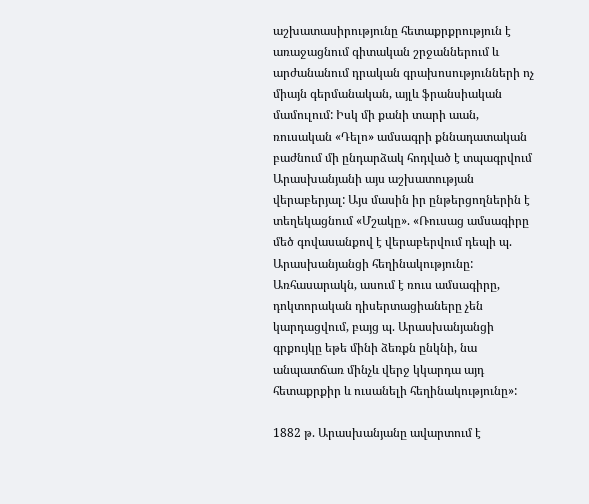աշխատասիրությունը հետաքրքրություն է առաջացնում գիտական շրջաններում և արժանանում դրական գրախոսությունների ոչ միայն գերմանական, այլև ֆրանսիական մամուլում: Իսկ մի քանի տարի աան, ռուսական «Դելո» ամսագրի քննադատական բաժնում մի ընդարձակ հոդված է տպագրվում Արասխանյանի այս աշխատության վերաբերյալ: Այս մասին իր ընթերցողներին է տեղեկացնում «Մշակը». «Ռուսաց ամսագիրը մեծ գովասանքով է վերաբերվում դեպի պ. Արասխանյանցի հեղինակությունը: Առհասարակն, ասում է ռուս ամսագիրը, դոկտորական դիսերտացիաները չեն կարդացվում, բայց պ. Արասխանյանցի գրքույկը եթե մինի ձեռքն ընկնի, նա անպատճառ մինչև վերջ կկարդա այդ հետաքրքիր և ուսանելի հեղինակությունը»:

1882 թ. Արասխանյանը ավարտում է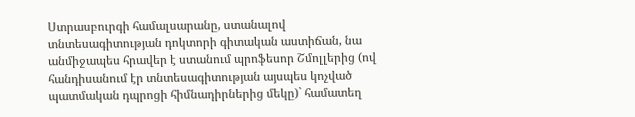Ստրասբուրգի համալսարանը, ստանալով տնտեսագիտության դոկտորի գիտական աստիճան, նա անմիջապես հրավեր է ստանում պրոֆեսոր Շմոլլերից (ով հանդիսանում էր տնտեսագիտության այսպես կոչված պատմական դպրոցի հիմնադիրներից մեկը)` համատեղ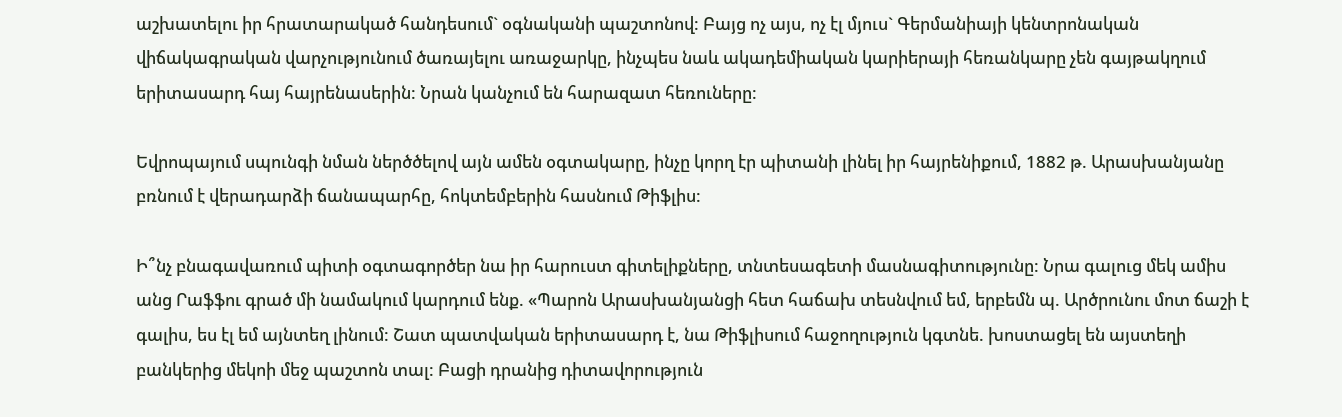աշխատելու իր հրատարակած հանդեսում` օգնականի պաշտոնով: Բայց ոչ այս, ոչ էլ մյուս` Գերմանիայի կենտրոնական վիճակագրական վարչությունում ծառայելու առաջարկը, ինչպես նաև ակադեմիական կարիերայի հեռանկարը չեն գայթակղում երիտասարդ հայ հայրենասերին: Նրան կանչում են հարազատ հեռուները:

Եվրոպայում սպունգի նման ներծծելով այն ամեն օգտակարը, ինչը կորղ էր պիտանի լինել իր հայրենիքում, 1882 թ. Արասխանյանը բռնում է վերադարձի ճանապարհը, հոկտեմբերին հասնում Թիֆլիս:

Ի՞նչ բնագավառում պիտի օգտագործեր նա իր հարուստ գիտելիքները, տնտեսագետի մասնագիտությունը: Նրա գալուց մեկ ամիս անց Րաֆֆու գրած մի նամակում կարդում ենք. «Պարոն Արասխանյանցի հետ հաճախ տեսնվում եմ, երբեմն պ. Արծրունու մոտ ճաշի է գալիս, ես էլ եմ այնտեղ լինում: Շատ պատվական երիտասարդ է, նա Թիֆլիսում հաջողություն կգտնե. խոստացել են այստեղի բանկերից մեկոի մեջ պաշտոն տալ: Բացի դրանից դիտավորություն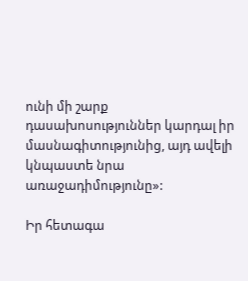ունի մի շարք դասախոսություններ կարդալ իր մասնագիտությունից, այդ ավելի կնպաստե նրա առաջադիմությունը»:

Իր հետագա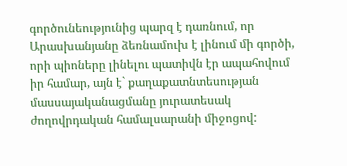գործունեությունից պարզ է դառնում, որ Արասխանյանը ձեռնամուխ է լինում մի գործի, որի պիոները լինելու պատիվն էր ապահովում իր համար, այն է` քաղաքատնտեսության մասսայականացմանը յուրատեսակ ժողովրդական համալսարանի միջոցով: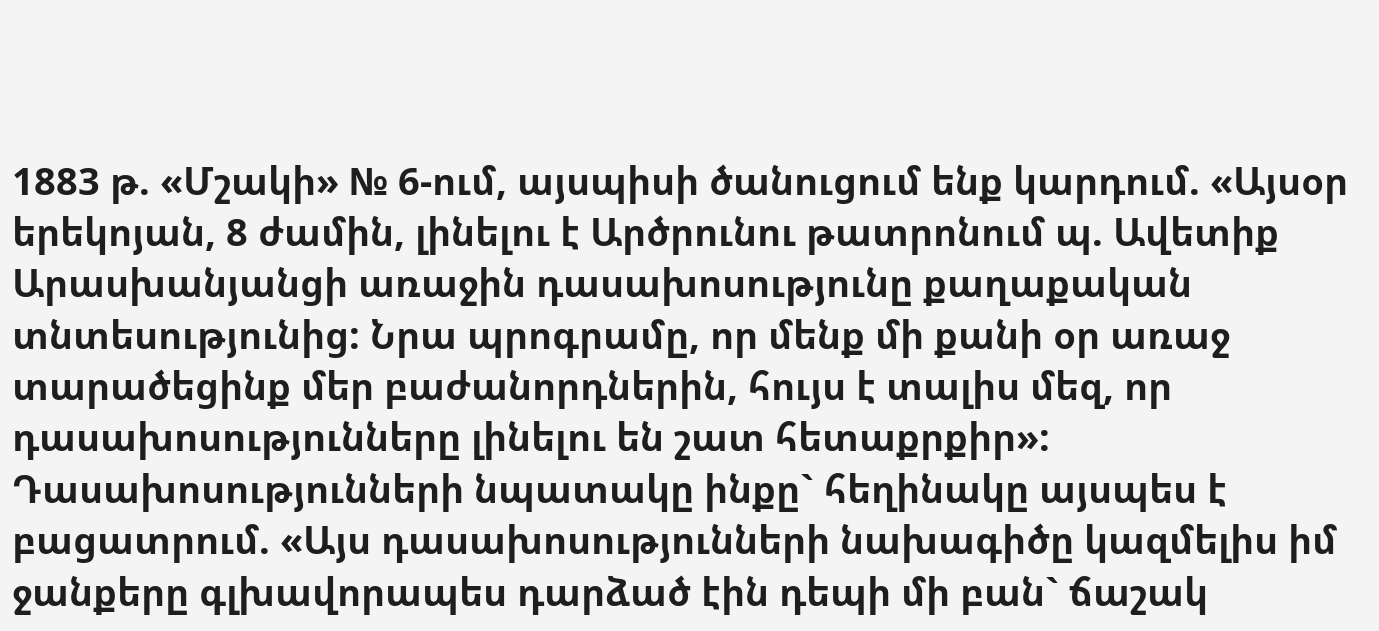1883 թ. «Մշակի» № 6-ում, այսպիսի ծանուցում ենք կարդում. «Այսօր երեկոյան, 8 ժամին, լինելու է Արծրունու թատրոնում պ. Ավետիք Արասխանյանցի առաջին դասախոսությունը քաղաքական տնտեսությունից: Նրա պրոգրամը, որ մենք մի քանի օր առաջ տարածեցինք մեր բաժանորդներին, հույս է տալիս մեզ, որ դասախոսությունները լինելու են շատ հետաքրքիր»:
Դասախոսությունների նպատակը ինքը` հեղինակը այսպես է բացատրում. «Այս դասախոսությունների նախագիծը կազմելիս իմ ջանքերը գլխավորապես դարձած էին դեպի մի բան` ճաշակ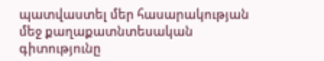պատվաստել մեր հասարակության մեջ քաղաքատնտեսական գիտությունը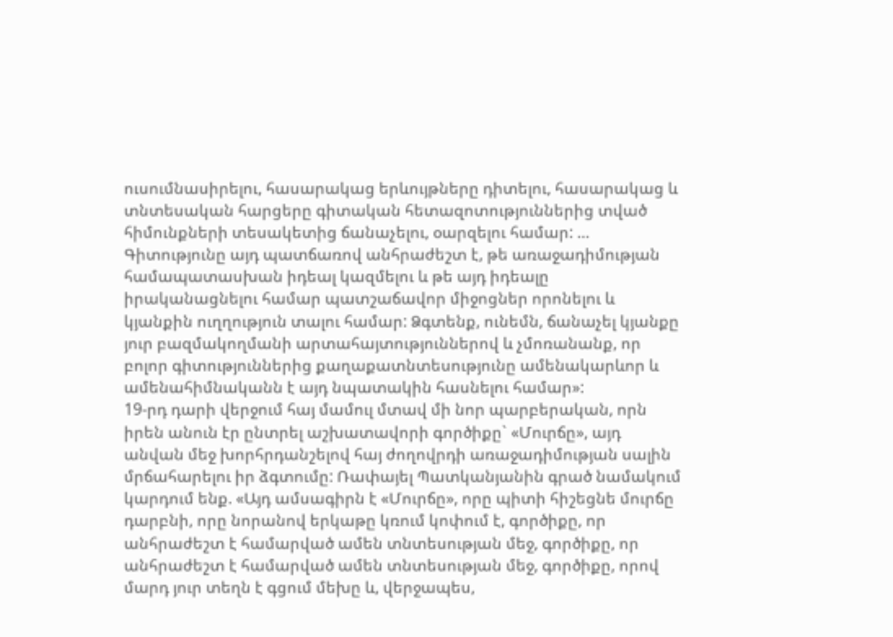ուսումնասիրելու, հասարակաց երևույթները դիտելու, հասարակաց և տնտեսական հարցերը գիտական հետազոտություններից տված հիմունքների տեսակետից ճանաչելու, օարզելու համար: … Գիտությունը այդ պատճառով անհրաժեշտ է, թե առաջադիմության համապատասխան իդեալ կազմելու և թե այդ իդեալը իրականացնելու համար պատշաճավոր միջոցներ որոնելու և կյանքին ուղղություն տալու համար: Ձգտենք, ունեմն, ճանաչել կյանքը յուր բազմակողմանի արտահայտություններով և չմոռանանք, որ բոլոր գիտություններից քաղաքատնտեսությունը ամենակարևոր և ամենահիմնականն է այդ նպատակին հասնելու համար»:
19-րդ դարի վերջում հայ մամուլ մտավ մի նոր պարբերական, որն իրեն անուն էր ընտրել աշխատավորի գործիքը` «Մուրճը», այդ անվան մեջ խորհրդանշելով հայ ժողովրդի առաջադիմության սալին մրճահարելու իր ձգտումը: Ռափայել Պատկանյանին գրած նամակում կարդում ենք. «Այդ ամսագիրն է «Մուրճը», որը պիտի հիշեցնե մուրճը դարբնի, որը նորանով երկաթը կռում կոփում է, գործիքը, որ անհրաժեշտ է համարված ամեն տնտեսության մեջ, գործիքը, որ անհրաժեշտ է համարված ամեն տնտեսության մեջ, գործիքը, որով մարդ յուր տեղն է գցում մեխը և, վերջապես,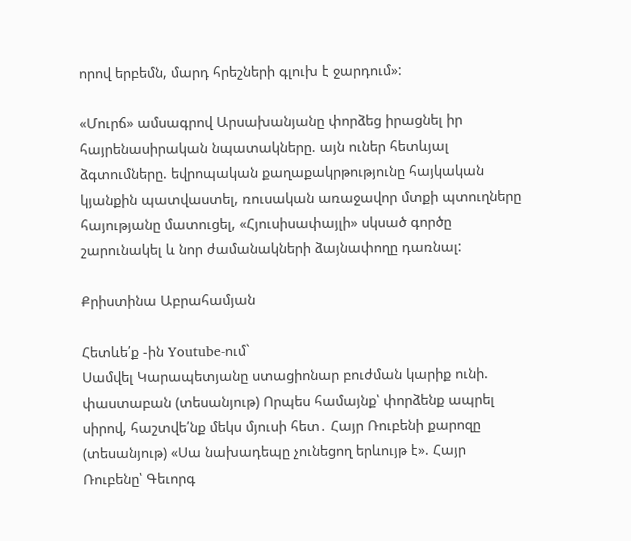որով երբեմն, մարդ հրեշների գլուխ է ջարդում»:

«Մուրճ» ամսագրով Արսախանյանը փորձեց իրացնել իր հայրենասիրական նպատակները. այն ուներ հետևյալ ձգտումները. եվրոպական քաղաքակրթությունը հայկական կյանքին պատվաստել, ռուսական առաջավոր մտքի պտուղները հայությանը մատուցել, «Հյուսիսափայլի» սկսած գործը շարունակել և նոր ժամանակների ձայնափողը դառնալ:

Քրիստինա Աբրահամյան

Հետևե՛ք -ին Youtube-ում`
Սամվել Կարապետյանը ստացիոնար բուժման կարիք ունի. փաստաբան (տեսանյութ) Որպես համայնք՝ փորձենք ապրել սիրով, հաշտվե՛նք մեկս մյուսի հետ․ Հայր Ռուբենի քարոզը (տեսանյութ) «Սա նախադեպը չունեցող երևույթ է». Հայր Ռուբենը՝ Գեւորգ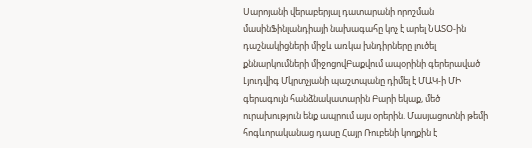Սարոյանի վերաբերյալ դատարանի որոշման մասինՖինլանդիայի նախագահը կոչ է արել ՆԱՏՕ-ին դաշնակիցների միջև առկա խնդիրները լուծել քննարկումների միջոցովԲաքվում ապօրինի գերերաված Լյուդվիգ Մկրտչյանի պաշտպանը դիմել է ՄԱԿ-ի ՄԻ գերագույն հանձնակատարին Բարի եկաք, մեծ ուրախություն ենք ապրում այս օրերին. Մասյացոտնի թեմի հոգևորականաց դասը Հայր Ռուբենի կողքին է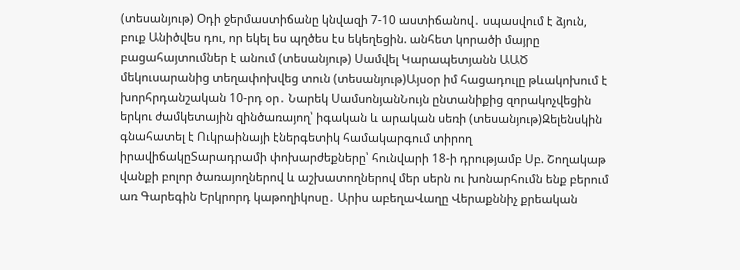(տեսանյութ) Օդի ջերմաստիճանը կնվազի 7-10 աստիճանով․ սպասվում է ձյուն, բուք Անիծվես դու, որ եկել ես պղծես էս եկեղեցին. անհետ կորածի մայրը բացահայտումներ է անում (տեսանյութ) Սամվել Կարապետյանն ԱԱԾ մեկուսարանից տեղափոխվեց տուն (տեսանյութ)Այսօր իմ հացադուլը թևակոխում է խորհրդանշական 10-րդ օր․ Նարեկ ՍամսոնյանՆույն ընտանիքից զորակոչվեցին երկու ժամկետային զինծառայող՝ իգական և արական սեռի (տեսանյութ)Զելենսկին գնահատել է Ուկրաինայի էներգետիկ համակարգում տիրող իրավիճակըՏարադրամի փոխարժեքները՝ հունվարի 18-ի դրությամբ Սբ. Շողակաթ վանքի բոլոր ծառայողներով և աշխատողներով մեր սերն ու խոնարհումն ենք բերում առ Գարեգին Երկրորդ կաթողիկոսը․ Արիս աբեղաՎաղը Վերաքննիչ քրեական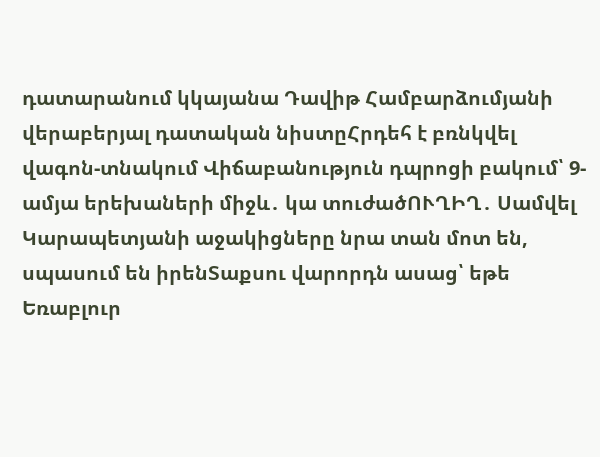դատարանում կկայանա Դավիթ Համբարձումյանի վերաբերյալ դատական նիստըՀրդեհ է բռնկվել վագոն-տնակում Վիճաբանություն դպրոցի բակում՝ 9-ամյա երեխաների միջև․ կա տուժածՈՒՂԻՂ․ Սամվել Կարապետյանի աջակիցները նրա տան մոտ են, սպասում են իրենՏաքսու վարորդն ասաց՝ եթե Եռաբլուր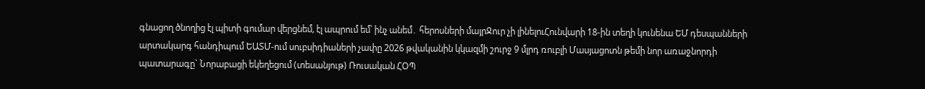գնացող ծնողից էլ պիտի գումար վերցնեմ, էլ ապրում եմ՝ ինչ անեմ․ հերոսների մայրՋուր չի լինելուՀունվարի 18-ին տեղի կունենա ԵՄ դեսպանների արտակարգ հանդիպում ԵԱՏՄ-ում սուբսիդիաների չափը 2026 թվականին կկազմի շուրջ 9 մլրդ ռուբլի Մասյացոտն թեմի նոր առաջնորդի պատարագը` Նորաբացի եկեղեցում (տեսանյութ) Ռուսական ՀՕՊ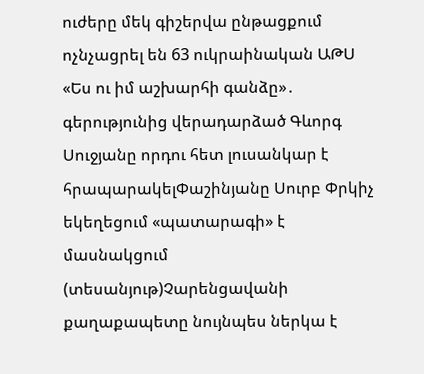ուժերը մեկ գիշերվա ընթացքում ոչնչացրել են 63 ուկրաինական ԱԹՍ «Ես ու իմ աշխարհի գանձը»․ գերությունից վերադարձած Գևորգ Սուջյանը որդու հետ լուսանկար է հրապարակելՓաշինյանը Սուրբ Փրկիչ եկեղեցում «պատարագի» է մասնակցում (տեսանյութ)Չարենցավանի քաղաքապետը նույնպես ներկա է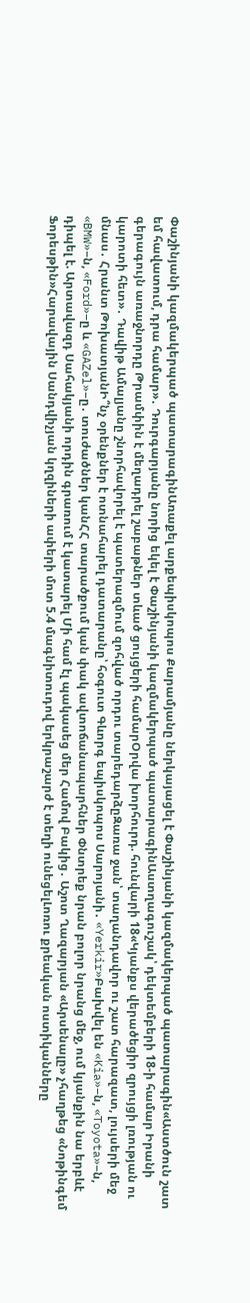Փաշինյանի կազմակերպած պատարագինԱռաքել արքեպիսկոպոս Քարամյանը ներկայացել է Փաշինյանի կազմակերպած պատարագին«Աստծուն շատ եմ հավատում, դրա համար»․ Դուրգարյանը նորից եկել է Փաշինյանի կազմակերպած պատարագինԱստղագուշակ՝ դեկտեմբերի 18-ի համար Իրանի գերագույն առաջնորդը Թրամփին է մեղադրել շաբաթներ տևած ցույցերի համարՕրվա խորհուրդ. հունվարի 18«Կյանքս վերածեցիր զրույցի լռության ու կարոտի հետ»․ Դավիթ Ամալյանը շնորհավորել է պատերազմում զոհված որդու տարեդարձըԶառա ջան՝ տաղանդավոր ու շատ հարազատ, լույսերի մեջ մնաս․ Հրանտ ԹոխատյանԻ՞նչ օրենքներ է ոտնահարել դատարանը՝ հօգուտ Գևորգ եպիսկոպոս Սարոյանի․ «Yerkir»Բախվել են «Kia»–ն, «Toyota»–ն, «BMW»–ն, «Ford»–ը և «GAZel»–ը․ տուժածներ կանՀՀ տարածքում կան փակ ավտոճանապարհներ Փնտրեք նրան բոլոր նրանց մեջ, ում կյանքին նա երբևէ դիպել է. Արտավազդ Սահակյանի որդին գրառում է կատարել Մի համ էլ պակասեց մեր Համով Բակից․ Աշոտ Ղազարյան «Արսենալը» չհաղթեց «Նոթինգեմ Ֆորեսթին»Հարավային Սանդվիչյան կղզիների ափերի մոտ 5.4 մագնիտուդով երկրաշարժ է տեղի ունեցելԼոռու քրեական ոստիկանները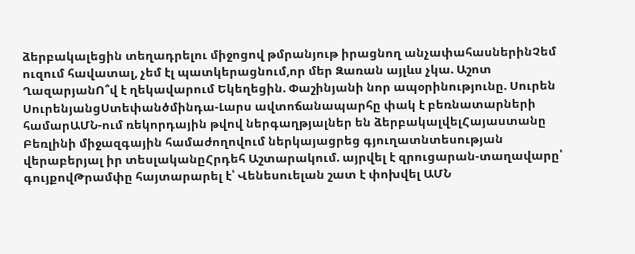ձերբակալեցին տեղադրելու միջոցով թմրանյութ իրացնող անչափահասներինՉեմ ուզում հավատալ, չեմ էլ պատկերացնում,որ մեր Զառան այլևս չկա. Աշոտ ՂազարյանՈ՞վ է ղեկավարում Եկեղեցին. Փաշինյանի նոր ապօրինությունը. Սուրեն ՍուրենյանցՍտեփանծմինդա-Լարս ավտոճանապարհը փակ է բեռնատարների համարԱՄՆ-ում ռեկորդային թվով ներգաղթյալներ են ձերբակալվելՀայաստանը Բեռլինի միջազգային համաժողովում ներկայացրեց գյուղատնտեսության վերաբերյալ իր տեսլականըՀրդեհ Աշտարակում. այրվել է զրուցարան-տաղավարը՝ գույքովԹրամփը հայտարարել է՝ Վենեսուելան շատ է փոխվել ԱՄՆ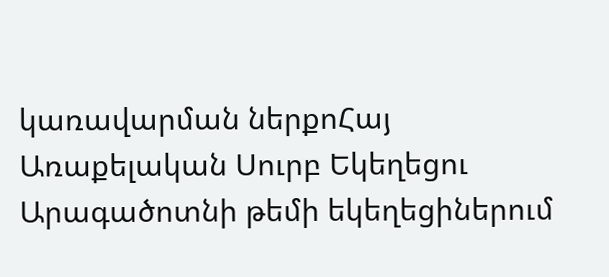կառավարման ներքոՀայ Առաքելական Սուրբ Եկեղեցու Արագածոտնի թեմի եկեղեցիներում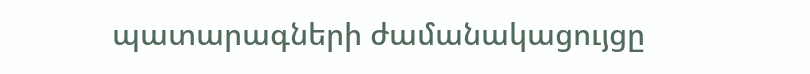պատարագների ժամանակացույցը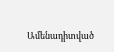Ամենադիտված